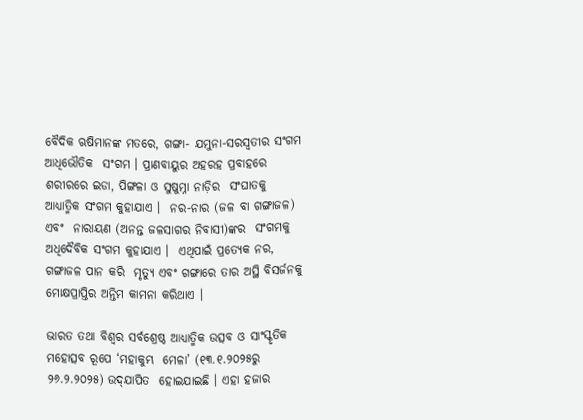ବୈଦିକ ଋଷିମାନଙ୍କ ମତରେ, ଗଙ୍ଗା- ଯମୁନା-ସରସ୍ୱତୀର ସଂଗମ ଆଧିଭୌତିକ  ସଂଗମ । ପ୍ରାଣବାୟୁର ଅହରହ ପ୍ରବାହରେ  ଶରୀରରେ ଇଡା, ପିଙ୍ଗଳା ଓ ସୁଷୁମ୍ନା ନାଡ଼ିର  ସଂଘାତକୁ ଆଧ୍ୟାତ୍ମିକ ସଂଗମ କୁହାଯାଏ ।  ନର-ନାର (ଜଳ ବା ଗଙ୍ଗାଜଳ) ଏବଂ  ନାରାୟଣ (ଅନନ୍ତ ଜଳସାଗର ନିବାସୀ)ଙ୍କର  ସଂଗମକୁ ଅଧିଦୈବିକ ସଂଗମ କୁହାଯାଏ ।  ଏଥିପାଇଁ ପ୍ରତ୍ୟେକ ନର, ଗଙ୍ଗାଜଳ ପାନ କରି  ମୃତ୍ୟୁ ଏବଂ ଗଙ୍ଗାରେ ତାର ଅସ୍ଥି ବିସର୍ଜନକୁ  ମୋକ୍ଷପ୍ରାପ୍ତିର ଅନ୍ତିମ କାମନା କରିଥାଏ ।

ଭାରତ ତଥା ବିଶ୍ୱର ସର୍ବଶ୍ରେଷ୍ଠ ଆଧ୍ୟାତ୍ମିକ ଉତ୍ସବ ଓ ସାଂସ୍କୃତିକ ମହୋତ୍ସବ ରୂପେ ‘ମହାକୁମ୍ଭ  ମେଳା’ (୧୩.୧.୨୦୨୫ରୁ ୨୬.୨.୨୦୨୫) ଉଦ୍‌ଯାପିତ  ହୋଇଯାଇଛି । ଏହା ହଜାର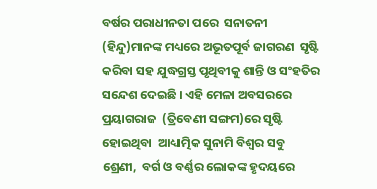ବର୍ଷର ପରାଧୀନତା ପରେ  ସନାତନୀ (ହିନ୍ଦୁ)ମାନଙ୍କ ମଧ୍ୟରେ ଅଭୂତପୂର୍ବ ଜାଗରଣ  ସୃଷ୍ଟି କରିବା ସହ ଯୁଦ୍ଧଗ୍ରସ୍ତ ପୃଥିବୀକୁ ଶାନ୍ତି ଓ ସଂହତିର  ସନ୍ଦେଶ ଦେଇଛି । ଏହି ମେଳା ଅବସରରେ ପ୍ରୟାଗରାଜ  (ତ୍ରିବେଣୀ ସଙ୍ଗମ)ରେ ସୃଷ୍ଟି ହୋଇଥିବା  ଆଧ୍ୟାତ୍ମିକ ସୁନାମି ବିଶ୍ୱର ସବୁ ଶ୍ରେଣୀ,  ବର୍ଗ ଓ ବର୍ଣ୍ଣର ଲୋକଙ୍କ ହୃଦୟରେ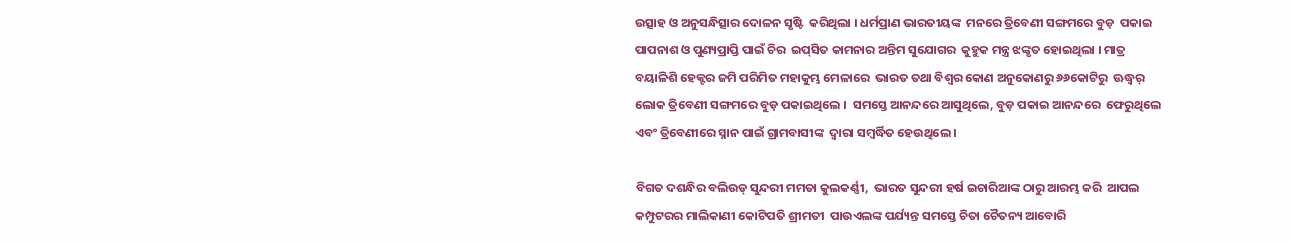ଉତ୍ସାହ ଓ ଅନୁସନ୍ଧିତ୍ସାର ଦୋଳନ ସୃଷ୍ଟି  କରିଥିଲା । ଧର୍ମପ୍ରାଣ ଭାରତୀୟଙ୍କ  ମନରେ ତ୍ରିବେଣୀ ସଙ୍ଗମରେ ବୁଡ଼  ପକାଇ ପାପନାଶ ଓ ପୁଣ୍ୟପ୍ରାପ୍ତି ପାଇଁ ଚିର  ଇପ୍‌ସିତ କାମନାର ଅନ୍ତିମ ସୁଯୋଗର  କୁହୁକ ମନ୍ତ୍ର ଝଙ୍କୃତ ହୋଇଥିଲା । ମାତ୍ର  ବୟାଳିଶି ହେକ୍ଟର ଜମି ପରିମିତ ମହାକୁମ୍ଭ ମେଳାରେ  ଭାରତ ତଥା ବିଶ୍ୱର କୋଣ ଅନୁକୋଣରୁ ୬୬କୋଟିରୁ  ଊଦ୍ଧ୍ୱର୍ ଲୋକ ତ୍ରିବେଣୀ ସଙ୍ଗମରେ ବୁଡ଼ ପକାଇଥିଲେ ।  ସମସ୍ତେ ଆନନ୍ଦରେ ଆସୁଥିଲେ, ବୁଡ଼ ପକାଇ ଆନନ୍ଦରେ  ଫେରୁଥିଲେ ଏବଂ ତ୍ରିବେଣୀରେ ସ୍ନାନ ପାଇଁ ଗ୍ରାମବାସୀଙ୍କ  ଦ୍ୱାରା ସମ୍ବର୍ଦ୍ଧିତ ହେଉଥିଲେ ।

ବିଗତ ଦଶନ୍ଧିର ବଲିଉଡ୍‌ ସୁନ୍ଦରୀ ମମତା କୁଲକର୍ଣ୍ଣୀ,  ଭାରତ ସୁନ୍ଦରୀ ହର୍ଷ ଇଚାରିଆଙ୍କ ଠାରୁ ଆରମ୍ଭ କରି  ଆପଲ କମ୍ପୁଟରର ମାଲିକାଣୀ କୋଟିପତି ଶ୍ରୀମତୀ  ପାଉଏଲଙ୍କ ପର୍ଯ୍ୟନ୍ତ ସମସ୍ତେ ଚିତା ଚୈତନ୍ୟ ଆବୋରି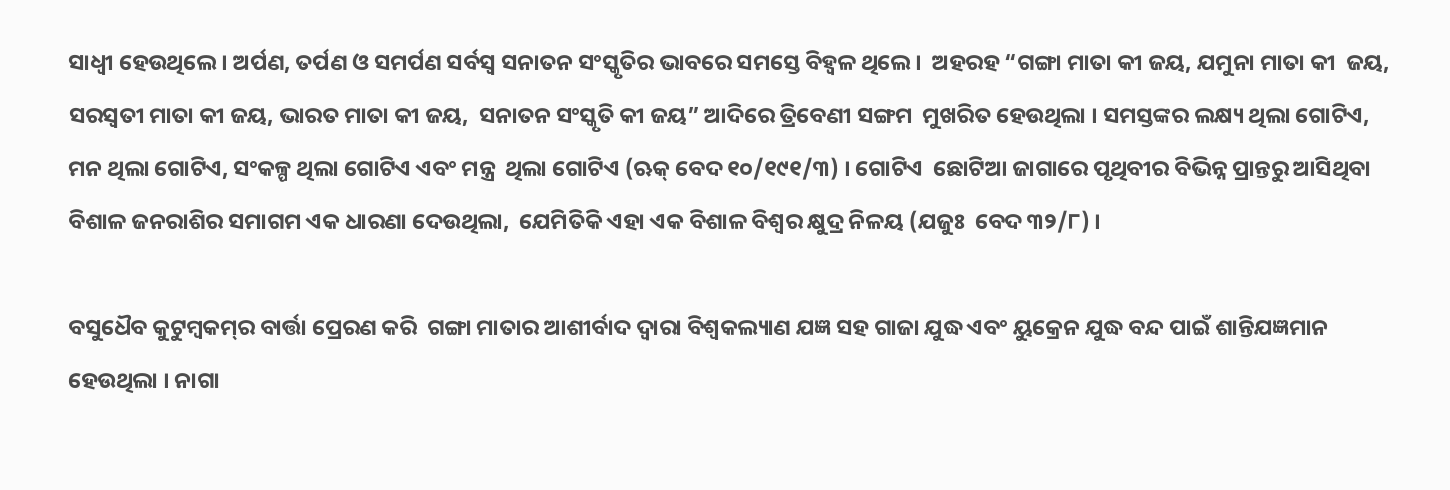ସାଧ୍ୱୀ ହେଉଥିଲେ । ଅର୍ପଣ, ତର୍ପଣ ଓ ସମର୍ପଣ ସର୍ବସ୍ୱ ସନାତନ ସଂସ୍କୃତିର ଭାବରେ ସମସ୍ତେ ବିହ୍ୱଳ ଥିଲେ ।  ଅହରହ “ଗଙ୍ଗା ମାତା କୀ ଜୟ, ଯମୁନା ମାତା କୀ  ଜୟ, ସରସ୍ୱତୀ ମାତା କୀ ଜୟ, ଭାରତ ମାତା କୀ ଜୟ,  ସନାତନ ସଂସ୍କୃତି କୀ ଜୟ” ଆଦିରେ ତ୍ରିବେଣୀ ସଙ୍ଗମ  ମୁଖରିତ ହେଉଥିଲା । ସମସ୍ତଙ୍କର ଲକ୍ଷ୍ୟ ଥିଲା ଗୋଟିଏ, ମନ ଥିଲା ଗୋଟିଏ, ସଂକଳ୍ପ ଥିଲା ଗୋଟିଏ ଏବଂ ମନ୍ତ୍ର  ଥିଲା ଗୋଟିଏ (ଋକ୍‌ ବେଦ ୧୦/୧୯୧/୩) । ଗୋଟିଏ  ଛୋଟିଆ ଜାଗାରେ ପୃଥିବୀର ବିଭିନ୍ନ ପ୍ରାନ୍ତରୁ ଆସିଥିବା  ବିଶାଳ ଜନରାଶିର ସମାଗମ ଏକ ଧାରଣା ଦେଉଥିଲା,  ଯେମିତିକି ଏହା ଏକ ବିଶାଳ ବିଶ୍ୱର କ୍ଷୁଦ୍ର ନିଳୟ (ଯଜୁଃ  ବେଦ ୩୨/୮) ।

ବସୁଧୈବ କୁଟୁମ୍ବକମ୍‌ର ବାର୍ତ୍ତା ପ୍ରେରଣ କରି  ଗଙ୍ଗା ମାତାର ଆଶୀର୍ବାଦ ଦ୍ୱାରା ବିଶ୍ୱକଲ୍ୟାଣ ଯଜ୍ଞ ସହ ଗାଜା ଯୁଦ୍ଧ ଏବଂ ୟୁକ୍ରେନ ଯୁଦ୍ଧ ବନ୍ଦ ପାଇଁ ଶାନ୍ତିଯଜ୍ଞମାନ  ହେଉଥିଲା । ନାଗା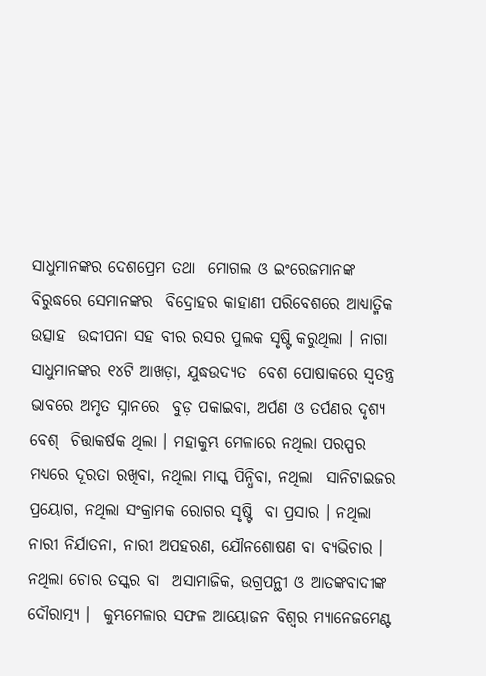ସାଧୁମାନଙ୍କର ଦେଶପ୍ରେମ ତଥା  ମୋଗଲ ଓ ଇଂରେଜମାନଙ୍କ ବିରୁଦ୍ଧରେ ସେମାନଙ୍କର  ବିଦ୍ରୋହର କାହାଣୀ ପରିବେଶରେ ଆଧ୍ୟାତ୍ମିକ ଉତ୍ସାହ  ଉଦ୍ଦୀପନା ସହ ବୀର ରସର ପୁଲକ ସୃଷ୍ଟି କରୁଥିଲା । ନାଗା ସାଧୁମାନଙ୍କର ୧୪ଟି ଆଖଡ଼ା, ଯୁଦ୍ଧଉଦ୍ୟତ  ବେଶ ପୋଷାକରେ ସ୍ୱତନ୍ତ୍ର ଭାବରେ ଅମୃତ ସ୍ନାନରେ  ବୁଡ଼ ପକାଇବା, ଅର୍ପଣ ଓ ତର୍ପଣର ଦୃଶ୍ୟ ବେଶ୍‌  ଚିତ୍ତାକର୍ଷକ ଥିଲା । ମହାକୁମ୍ଭ ମେଳାରେ ନଥିଲା ପରସ୍ପର  ମଧ୍ୟରେ ଦୂରତା ରଖିବା, ନଥିଲା ମାସ୍କ ପିନ୍ଧିବା, ନଥିଲା  ସାନିଟାଇଜର ପ୍ରୟୋଗ, ନଥିଲା ସଂକ୍ରାମକ ରୋଗର ସୃଷ୍ଟି  ବା ପ୍ରସାର । ନଥିଲା ନାରୀ ନିର୍ଯାତନା, ନାରୀ ଅପହରଣ, ଯୌନଶୋଷଣ ବା ବ୍ୟଭିଚାର । ନଥିଲା ଚୋର ତସ୍କର ବା  ଅସାମାଜିକ, ଉଗ୍ରପନ୍ଥୀ ଓ ଆତଙ୍କବାଦୀଙ୍କ ଦୌରାତ୍ମ୍ୟ ।  କୁମ୍ଭମେଳାର ସଫଳ ଆୟୋଜନ ବିଶ୍ୱର ମ୍ୟାନେଜମେଣ୍ଟ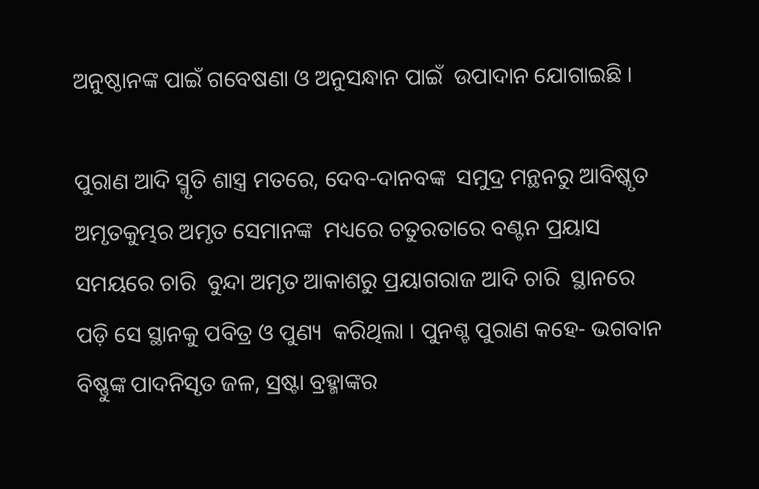ଅନୁଷ୍ଠାନଙ୍କ ପାଇଁ ଗବେଷଣା ଓ ଅନୁସନ୍ଧାନ ପାଇଁ  ଉପାଦାନ ଯୋଗାଇଛି ।

ପୁରାଣ ଆଦି ସ୍ମୃତି ଶାସ୍ତ୍ର ମତରେ, ଦେବ-ଦାନବଙ୍କ  ସମୁଦ୍ର ମନ୍ଥନରୁ ଆବିଷ୍କୃତ ଅମୃତକୁମ୍ଭର ଅମୃତ ସେମାନଙ୍କ  ମଧ୍ୟରେ ଚତୁରତାରେ ବଣ୍ଟନ ପ୍ରୟାସ ସମୟରେ ଚାରି  ବୁନ୍ଦା ଅମୃତ ଆକାଶରୁ ପ୍ରୟାଗରାଜ ଆଦି ଚାରି  ସ୍ଥାନରେ ପଡ଼ି ସେ ସ୍ଥାନକୁ ପବିତ୍ର ଓ ପୁଣ୍ୟ  କରିଥିଲା । ପୁନଶ୍ଚ ପୁରାଣ କହେ- ଭଗବାନ  ବିଷ୍ଣୁଙ୍କ ପାଦନିସୃତ ଜଳ, ସ୍ରଷ୍ଟା ବ୍ରହ୍ମାଙ୍କର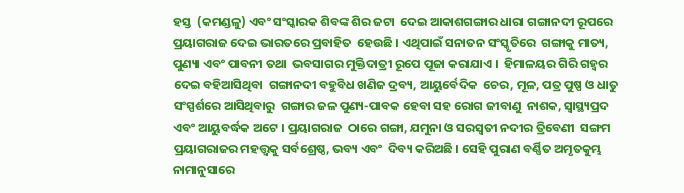ହସ୍ତ  (କମଣ୍ଡଳୁ) ଏବଂ ସଂସ୍କାରକ ଶିବଙ୍କ ଶିର ଜଟା  ଦେଇ ଆକାଶଗଙ୍ଗାର ଧାରା ଗଙ୍ଗାନଦୀ ରୂପରେ  ପ୍ରୟାଗରାଜ ଦେଇ ଭାରତରେ ପ୍ରବାହିତ  ହେଉଛି । ଏଥିପାଇଁ ସନାତନ ସଂସ୍କୃତିରେ  ଗଙ୍ଗାକୁ ମାତ୍ୟ, ପୁଣ୍ୟା ଏବଂ ପାବନୀ ତଥା  ଭବସାଗର ମୁକ୍ତିଦାତ୍ରୀ ରୂପେ ପୂଜା କରାଯାଏ ।  ହିମାଳୟର ଗିରି ଗହ୍ୱର ଦେଇ ବହିଆସିଥିବା  ଗଙ୍ଗାନଦୀ ବହୁବିଧ ଖଣିଜ ଦ୍ରବ୍ୟ, ଆୟୁର୍ବେଦିକ  ଚେର, ମୂଳ, ପତ୍ର ପୁଷ୍ପ ଓ ଧାତୁ ସଂସ୍ପର୍ଶରେ ଆସିଥିବାରୁ  ଗଙ୍ଗାର ଜଳ ପୁଣ୍ୟ-ପାବକ ହେବା ସହ ରୋଗ ଜୀବାଣୁ  ନାଶକ, ସ୍ୱାସ୍ଥ୍ୟପ୍ରଦ ଏବଂ ଆୟୁବର୍ଦ୍ଧକ ଅଟେ । ପ୍ରୟାଗରାଜ  ଠାରେ ଗଙ୍ଗା, ଯମୁନା ଓ ସରସ୍ୱତୀ ନଦୀର ତ୍ରିବେଣୀ  ସଙ୍ଗମ ପ୍ରୟାଗରାଜର ମହତ୍ତ୍ୱକୁ ସର୍ବଶ୍ରେଷ୍ଠ, ଭବ୍ୟ ଏବଂ  ଦିବ୍ୟ କରିଅଛି । ସେହି ପୁରାଣ ବର୍ଣ୍ଣିତ ଅମୃତକୁମ୍ଭ  ନାମାନୁସାରେ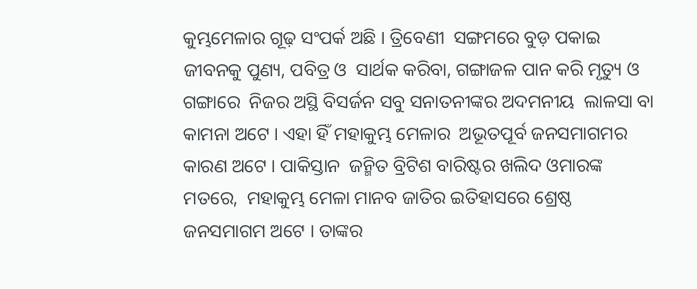କୁମ୍ଭମେଳାର ଗୂଢ଼ ସଂପର୍କ ଅଛି । ତ୍ରିବେଣୀ  ସଙ୍ଗମରେ ବୁଡ଼ ପକାଇ ଜୀବନକୁ ପୁଣ୍ୟ, ପବିତ୍ର ଓ  ସାର୍ଥକ କରିବା, ଗଙ୍ଗାଜଳ ପାନ କରି ମୃତ୍ୟୁ ଓ ଗଙ୍ଗାରେ  ନିଜର ଅସ୍ଥି ବିସର୍ଜନ ସବୁ ସନାତନୀଙ୍କର ଅଦମନୀୟ  ଲାଳସା ବା କାମନା ଅଟେ । ଏହା ହିଁ ମହାକୁମ୍ଭ ମେଳାର  ଅଭୂତପୂର୍ବ ଜନସମାଗମର କାରଣ ଅଟେ । ପାକିସ୍ତାନ  ଜନ୍ମିତ ବ୍ରିଟିଶ ବାରିଷ୍ଟର ଖଲିଦ ଓମାରଙ୍କ ମତରେ,  ମହାକୁମ୍ଭ ମେଳା ମାନବ ଜାତିର ଇତିହାସରେ ଶ୍ରେଷ୍ଠ  ଜନସମାଗମ ଅଟେ । ତାଙ୍କର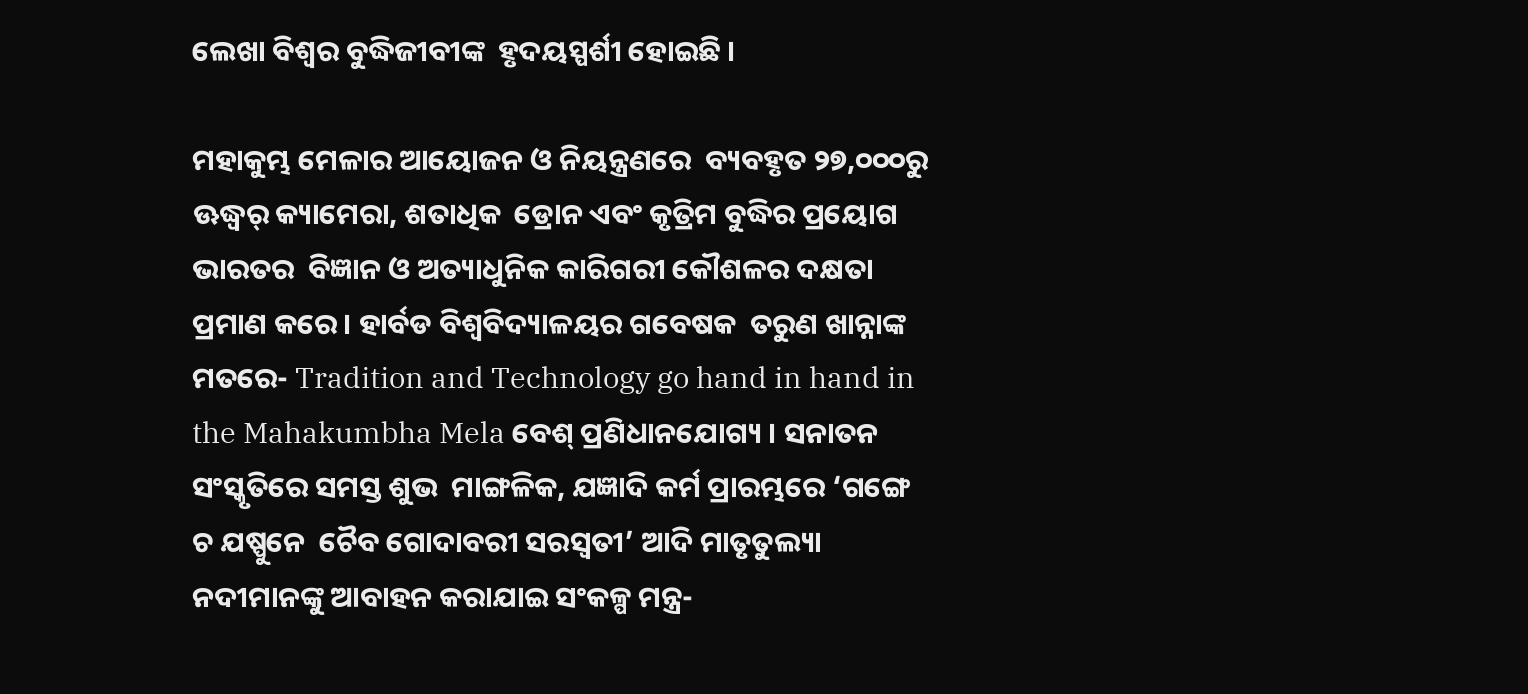ଲେଖା ବିଶ୍ୱର ବୁଦ୍ଧିଜୀବୀଙ୍କ  ହୃଦୟସ୍ପର୍ଶୀ ହୋଇଛି ।

ମହାକୁମ୍ଭ ମେଳାର ଆୟୋଜନ ଓ ନିୟନ୍ତ୍ରଣରେ  ବ୍ୟବହୃତ ୨୭,୦୦୦ରୁ ଊଦ୍ଧ୍ୱର୍ କ୍ୟାମେରା, ଶତାଧିକ  ଡ୍ରୋନ ଏବଂ କୃତ୍ରିମ ବୁଦ୍ଧିର ପ୍ରୟୋଗ ଭାରତର  ବିଜ୍ଞାନ ଓ ଅତ୍ୟାଧୁନିକ କାରିଗରୀ କୌଶଳର ଦକ୍ଷତା  ପ୍ରମାଣ କରେ । ହାର୍ବଡ ବିଶ୍ୱବିଦ୍ୟାଳୟର ଗବେଷକ  ତରୁଣ ଖାନ୍ନାଙ୍କ ମତରେ- Tradition and Technology go hand in hand in the Mahakumbha Mela ବେଶ୍‌ ପ୍ରଣିଧାନଯୋଗ୍ୟ । ସନାତନ ସଂସ୍କୃତିରେ ସମସ୍ତ ଶୁଭ  ମାଙ୍ଗଳିକ, ଯଜ୍ଞାଦି କର୍ମ ପ୍ରାରମ୍ଭରେ ‘ଗଙ୍ଗେ ଚ ଯଷ୍ପୁନେ  ଚୈବ ଗୋଦାବରୀ ସରସ୍ୱତୀ’ ଆଦି ମାତୃତୁଲ୍ୟା  ନଦୀମାନଙ୍କୁ ଆବାହନ କରାଯାଇ ସଂକଳ୍ପ ମନ୍ତ୍ର-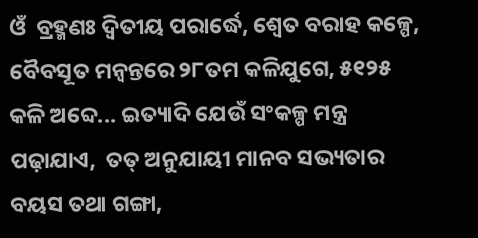ଓଁ  ବ୍ରହ୍ମଣଃ ଦ୍ୱିତୀୟ ପରାର୍ଦ୍ଧେ, ଶ୍ୱେତ ବରାହ କଳ୍ପେ,  ବୈବସୂତ ମନ୍ୱନ୍ତରେ ୨୮ତମ କଳିଯୁଗେ, ୫୧୨୫  କଳି ଅବ୍ଦେ... ଇତ୍ୟାଦି ଯେଉଁ ସଂକଳ୍ପ ମନ୍ତ୍ର ପଢ଼ାଯାଏ,  ତତ୍‌ ଅନୁଯାୟୀ ମାନବ ସଭ୍ୟତାର ବୟସ ତଥା ଗଙ୍ଗା,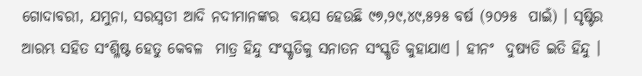ଗୋଦାବରୀ, ଯମୁନା, ସରସ୍ୱତୀ ଆଦି ନଦୀମାନଙ୍କର  ବୟସ ହେଉଛି ୯୭,୨୯,୪୯,୫୨୫ ବର୍ଷ (୨୦୨୫  ପାଇଁ) । ସୃଷ୍ଟିର ଆରମ୍ଭ ସହିତ ସଂଶ୍ଳିଷ୍ଟ ହେତୁ କେବଳ  ମାତ୍ର ହିନ୍ଦୁ ସଂସ୍କୃତିକୁ ସନାତନ ସଂସ୍କୃତି କୁହାଯାଏ । ହୀନଂ  ଦୁଷ୍ୟତି ଇତି ହିନ୍ଦୁ ।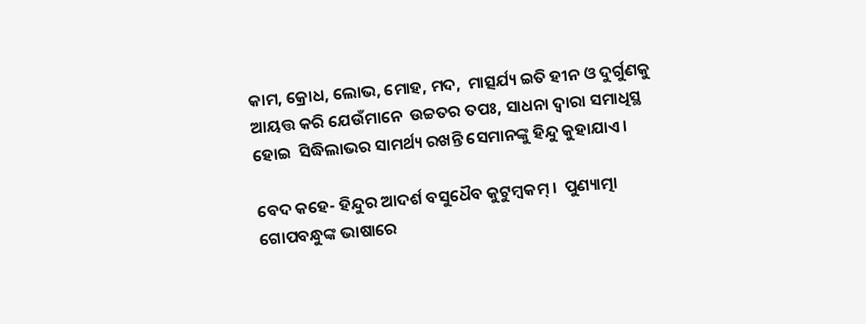କାମ, କ୍ରୋଧ, ଲୋଭ, ମୋହ, ମଦ,  ମାତ୍ସର୍ଯ୍ୟ ଇତି ହୀନ ଓ ଦୁର୍ଗୁଣକୁ ଆୟତ୍ତ କରି ଯେଉଁମାନେ  ଉଚ୍ଚତର ତପଃ, ସାଧନା ଦ୍ୱାରା ସମାଧିସ୍ଥ ହୋଇ  ସିଦ୍ଧିଲାଭର ସାମର୍ଥ୍ୟ ରଖନ୍ତି ସେମାନଙ୍କୁ ହିନ୍ଦୁ କୁହାଯାଏ ।

ବେଦ କହେ- ହିନ୍ଦୁର ଆଦର୍ଶ ବସୁଧୈବ କୁଟୁମ୍ବକମ୍‌ ।  ପୁଣ୍ୟାତ୍ମା ଗୋପବନ୍ଧୁଙ୍କ ଭାଷାରେ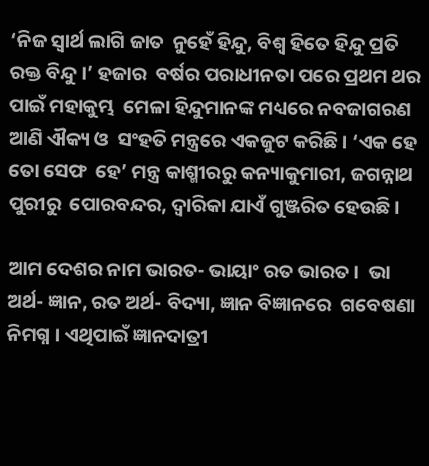‘ନିଜ ସ୍ୱାର୍ଥ ଲାଗି ଜାତ  ନୁହେଁ ହିନ୍ଦୁ, ବିଶ୍ୱ ହିତେ ହିନ୍ଦୁ ପ୍ରତି ରକ୍ତ ବିନ୍ଦୁ ।’ ହଜାର  ବର୍ଷର ପରାଧୀନତା ପରେ ପ୍ରଥମ ଥର ପାଇଁ ମହାକୁମ୍ଭ  ମେଳା ହିନ୍ଦୁମାନଙ୍କ ମଧ୍ୟରେ ନବଜାଗରଣ ଆଣି ଐକ୍ୟ ଓ  ସଂହତି ମନ୍ତ୍ରରେ ଏକଜୁଟ କରିଛି । ‘ଏକ ହେ ତୋ ସେଫ  ହେ’ ମନ୍ତ୍ର କାଶ୍ମୀରରୁ କନ୍ୟାକୁମାରୀ, ଜଗନ୍ନାଥ ପୁରୀରୁ  ପୋରବନ୍ଦର, ଦ୍ୱାରିକା ଯାଏଁ ଗୁଞ୍ଜରିତ ହେଉଛି ।

ଆମ ଦେଶର ନାମ ଭାରତ- ଭାୟାଂ ରତ ଭାରତ ।  ଭା ଅର୍ଥ- ଜ୍ଞାନ, ରତ ଅର୍ଥ- ବିଦ୍ୟା, ଜ୍ଞାନ ବିଜ୍ଞାନରେ  ଗବେଷଣା ନିମଗ୍ନ । ଏଥିପାଇଁ ଜ୍ଞାନଦାତ୍ରୀ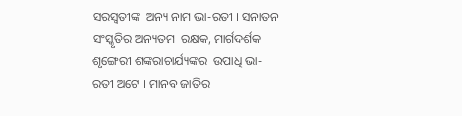ସରସ୍ୱତୀଙ୍କ  ଅନ୍ୟ ନାମ ଭା-ରତୀ । ସନାତନ ସଂସ୍କୃତିର ଅନ୍ୟତମ  ରକ୍ଷକ, ମାର୍ଗଦର୍ଶକ ଶୃଙ୍ଗେରୀ ଶଙ୍କରାଚାର୍ଯ୍ୟଙ୍କର  ଉପାଧି ଭା-ରତୀ ଅଟେ । ମାନବ ଜାତିର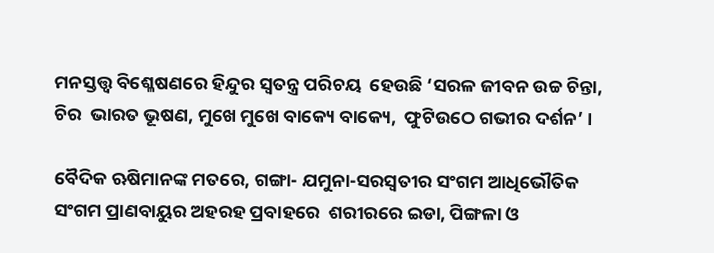ମନସ୍ତତ୍ତ୍ୱ ବିଶ୍ଳେଷଣରେ ହିନ୍ଦୁର ସ୍ୱତନ୍ତ୍ର ପରିଚୟ  ହେଉଛି ‘ସରଳ ଜୀବନ ଉଚ୍ଚ ଚିନ୍ତା, ଚିର  ଭାରତ ଭୂଷଣ, ମୁଖେ ମୁଖେ ବାକ୍ୟେ ବାକ୍ୟେ,  ଫୁଟିଉଠେ ଗଭୀର ଦର୍ଶନ’ ।

ବୈଦିକ ଋଷିମାନଙ୍କ ମତରେ, ଗଙ୍ଗା- ଯମୁନା-ସରସ୍ୱତୀର ସଂଗମ ଆଧିଭୌତିକ  ସଂଗମ ପ୍ରାଣବାୟୁର ଅହରହ ପ୍ରବାହରେ  ଶରୀରରେ ଇଡା, ପିଙ୍ଗଳା ଓ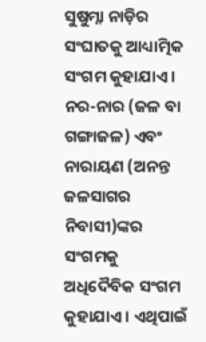ସୁଷୁମ୍ନା ନାଡ଼ିର  ସଂଘାତକୁ ଆଧ୍ୟାତ୍ମିକ ସଂଗମ କୁହାଯାଏ ।  ନର-ନାର (ଜଳ ବା ଗଙ୍ଗାଜଳ) ଏବଂ  ନାରାୟଣ (ଅନନ୍ତ ଜଳସାଗର ନିବାସୀ)ଙ୍କର ସଂଗମକୁ  ଅଧିଦୈବିକ ସଂଗମ କୁହାଯାଏ । ଏଥିପାଇଁ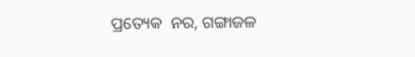ପ୍ରତ୍ୟେକ  ନର, ଗଙ୍ଗାଜଳ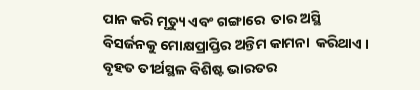ପାନ କରି ମୃତ୍ୟୁ ଏବଂ ଗଙ୍ଗାରେ  ତାର ଅସ୍ଥି ବିସର୍ଜନକୁ ମୋକ୍ଷପ୍ରାପ୍ତିର ଅନ୍ତିମ କାମନା  କରିଥାଏ । ବୃହତ ତୀର୍ଥସ୍ଥଳ ବିଶିଷ୍ଟ ଭାରତର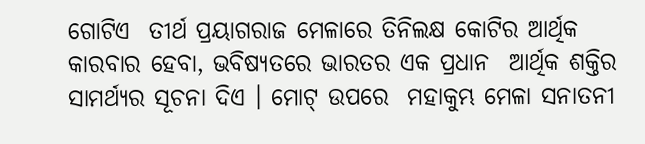ଗୋଟିଏ  ତୀର୍ଥ ପ୍ରୟାଗରାଜ ମେଳାରେ ତିନିଲକ୍ଷ କୋଟିର ଆର୍ଥିକ  କାରବାର ହେବା, ଭବିଷ୍ୟତରେ ଭାରତର ଏକ ପ୍ରଧାନ  ଆର୍ଥିକ ଶକ୍ତିର ସାମର୍ଥ୍ୟର ସୂଚନା ଦିଏ । ମୋଟ୍‌ ଉପରେ  ମହାକୁମ୍ଭ ମେଳା ସନାତନୀ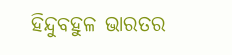ହିନ୍ଦୁବହୁଳ ଭାରତର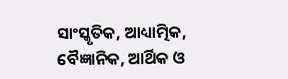ସାଂସ୍କୃତିକ, ଆଧ୍ୟାତ୍ମିକ, ବୈଜ୍ଞାନିକ, ଆର୍ଥିକ ଓ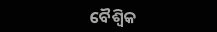ବୈଶ୍ୱିକ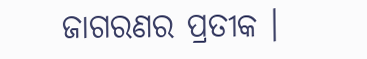ଜାଗରଣର ପ୍ରତୀକ ।